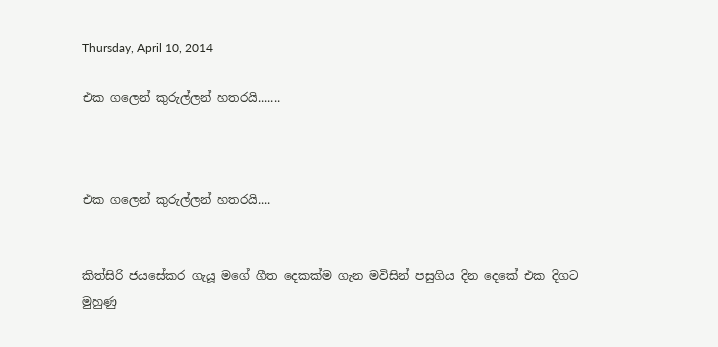Thursday, April 10, 2014

එක ගලෙන් කුරුල්ලන් හතරයි.......



එක ගලෙන් කුරුල්ලන් හතරයි....


කිත්සිරි ජයසේකර ගැයූ මගේ ගීත දෙකක්ම ගැන මවිසින් පසුගිය දින දෙකේ එක දිගට මුහුණු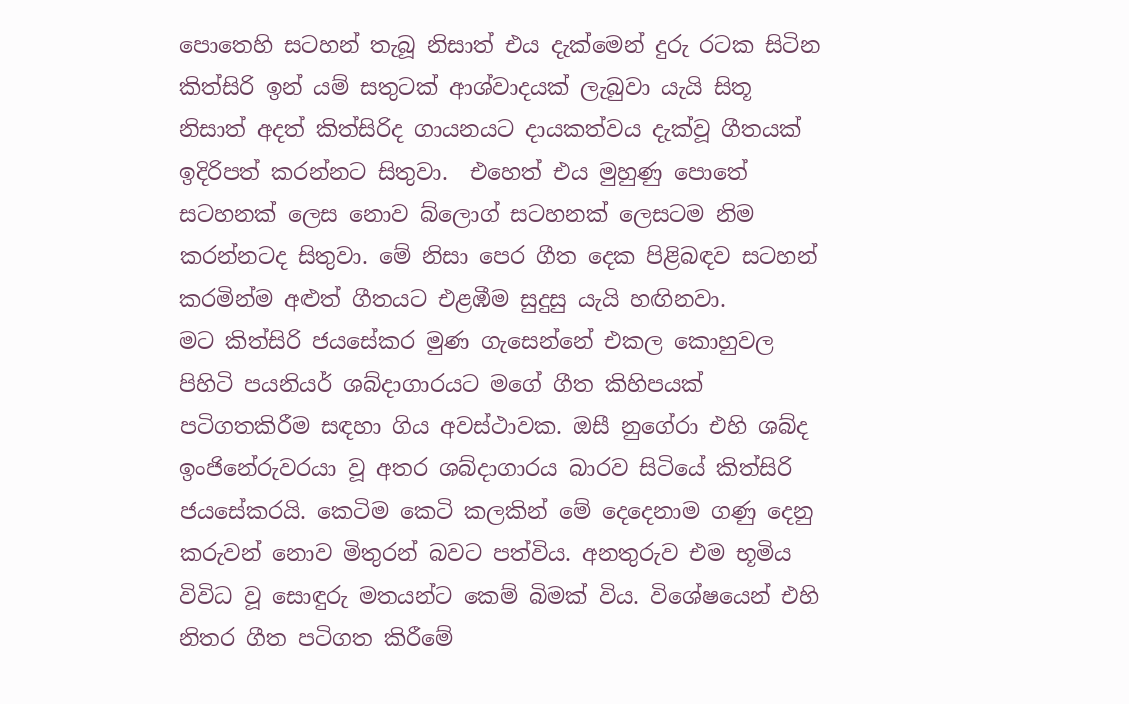පොතෙහි සටහන් තැබූ නිසාත් එය දැක්මෙන් දුරු රටක සිටින කිත්සිරි ඉන් යම් සතුටක් ආශ්වාදයක් ලැබුවා යැයි සිතූ නිසාත් අදත් කිත්සිරිද ගායනයට දායකත්වය දැක්වූ ගීතයක් ඉදිරිපත් කරන්නට සිතුවා.  එහෙත් එය මුහුණු පොතේ සටහනක් ලෙස නොව බ්ලොග් සටහනක් ලෙසටම නිම කරන්නටද සිතුවා. මේ නිසා පෙර ගීත දෙක පිළිබඳව සටහන් කරමින්ම අළුත් ගීතයට එළඹීම සුදුසු යැයි හඟිනවා.
මට කිත්සිරි ජයසේකර මුණ ගැසෙන්නේ එකල කොහුවල පිහිටි පයනියර් ශබ්දාගාරයට මගේ ගීත කිහිපයක් පටිගතකිරීම සඳහා ගිය අවස්ථාවක. ඔසී නුගේරා එහි ශබ්ද ඉංජිනේරුවරයා වූ අතර ශබ්දාගාරය බාරව සිටියේ කිත්සිරි ජයසේකරයි. කෙටිම කෙටි කලකින් මේ දෙදෙනාම ගණු දෙනු කරුවන් නොව මිතුරන් බවට පත්විය. අනතුරුව එම භූමිය විවිධ වූ සොඳුරු මතයන්ට කෙම් බිමක් විය. විශේෂයෙන් එහි නිතර ගීත පටිගත කිරීමේ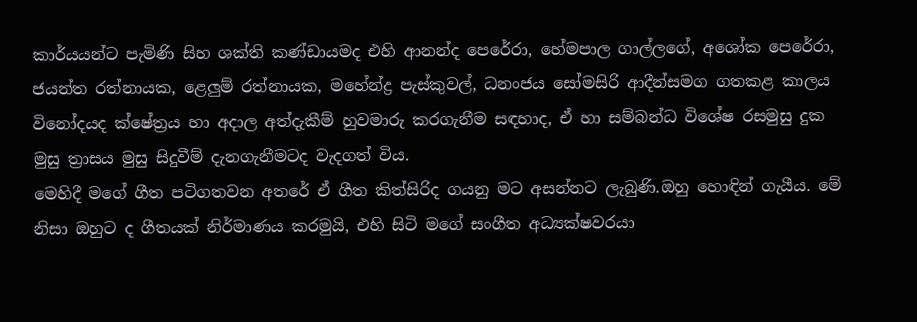කාර්යයන්ට පැමිණි සිහ ශක්ති කණ්ඩායමද එහි ආනන්ද පෙරේරා, හේමපාල ගාල්ලගේ, අශෝක පෙරේරා, ජයන්ත රත්නායක, ළෙලුම් රත්නායක, මහේන්ද්‍ර පැස්කුවල්, ධනංජය සෝමසිරි ආදීන්සමග ගතකළ කාලය විනෝදයද ක්ෂේත්‍රය හා අදාල අත්දැකීම් හුවමාරු කරගැනීම සඳහාද, ඒ හා සම්බන්ධ විශේෂ රසමුසු දුක මුසු ත්‍රාසය මුසු සිදුවීම් දැනගැනීමටද වැදගත් විය.
මෙහිදී මගේ ගීත පටිගතවන අතරේ ඒ ගීත කිත්සිරිද ගයනු මට අසන්නට ලැබුණි.ඔහු හොඳින් ගැයීය. මේ නිසා ඔහුට ද ගීතයක් නිර්මාණය කරමුයි, එහි සිටි මගේ සංගීත අධ්‍යක්ෂවරයා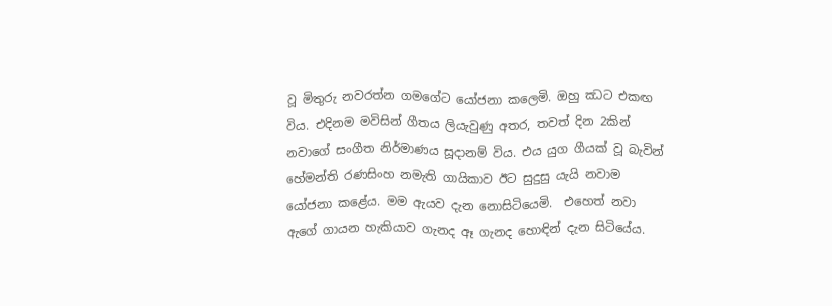වූ මිතුරු නවරත්න ගමගේට යෝජනා කලෙමි. ඔහු ඣට එකඟ විය. එදිනම මවිසින් ගීතය ලියැවුණු අතර, තවත් දින 2කින් නවාගේ සංගීත නිර්මාණය සූදානම් විය. එය යුග ගීයක් වූ බැවින් හේමන්ති රණසිංහ නමැති ගායිකාව ඊට සුදුසු යැයි නවාම යෝජනා කළේය. මම ඇයව දැන නොසිටියෙමි.  එහෙත් නවා ඇගේ ගායන හැකියාව ගැනද ඈ ගැනද හොඳින් දැන සිටියේය.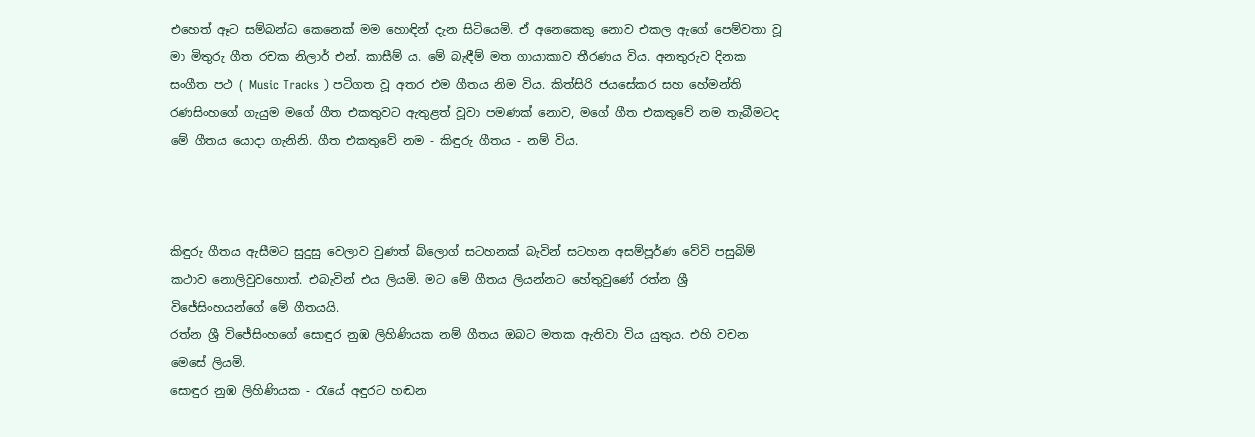එහෙත් ඈට සම්බන්ධ කෙනෙක් මම හොඳින් දැන සිටියෙමි. ඒ අනෙකෙකු නොව එකල ඇගේ පෙම්වතා වූ මා මිතුරු ගීත රචක නිලාර් එන්. කාසීම් ය. මේ බැඳීම් මත ගායාකාව තීරණය විය. අනතුරුව දිනක සංගීත පථ ( Music Tracks ) පටිගත වූ අතර එම ගීතය නිම විය. කිත්සිරි ජයසේකර සහ හේමන්ති රණසිංහගේ ගැයුම මගේ ගීත එකතුවට ඇතුළත් වූවා පමණක් නොව, මගේ ගීත එකතුවේ නම තැබීමටද මේ ගීතය යොදා ගැනිනි. ගීත එකතුවේ නම - කිඳුරු ගීතය - නම් විය.



කිඳුරු ගීතය ඇසීමට සුදුසු වෙලාව වුණත් බ්ලොග් සටහනක් බැවින් සටහන අසම්පූර්ණ වේවි පසුබිම් කථාව නොලිවුවහොත්. එබැවින් එය ලියමි. මට මේ ගීතය ලියන්නට හේතුවුණේ රත්න ශ්‍රී විජේසිංහයන්ගේ මේ ගීතයයි.
රත්න ශ්‍රී විජේසිංහගේ සොඳුර නුඹ ලිහිණියක නම් ගීතය ඔබට මතක ඇතිවා විය යුතුය. එහි වචන මෙසේ ලියමි.
සොඳුර නුඹ ලිහිණියක - රැයේ අඳුරට හඬන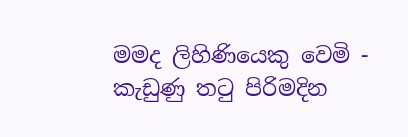මමද ලිහිණියෙකු වෙමි - කැඩුණු තටු පිරිමදින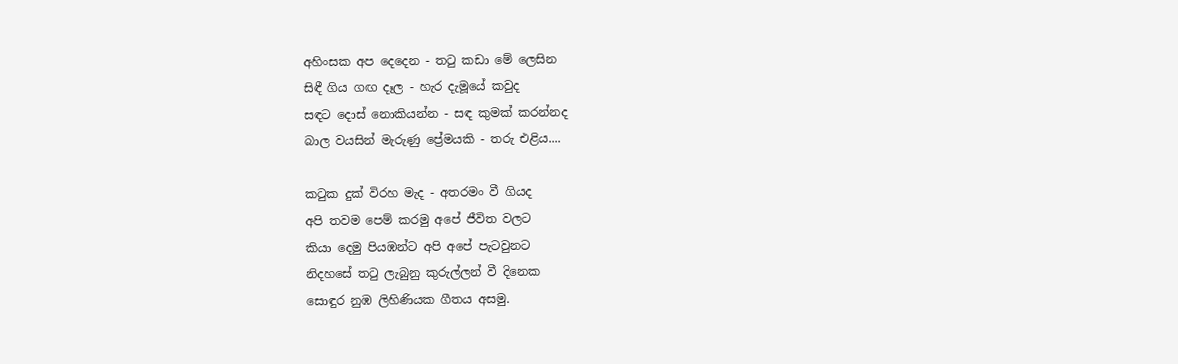අහිංසක අප දෙදෙන - තටු කඩා මේ ලෙසින
සිඳී ගිය ගඟ දෑල - හැර දැමූයේ කවුද
සඳට දොස් නොකියන්න - සඳ කුමක් කරන්නද
බාල වයසින් මැරුණු ප්‍රේමයකි - තරු එළිය....

කටුක දුක් විරහ මැද - අතරමං වී ගියද
අපි තවම පෙම් කරමු අපේ ජීවිත වලට
කියා දෙමු පියඹන්ට අපි අපේ පැටවුනට
නිදහසේ තටු ලැබුනු කුරුල්ලන් වී දිනෙක
සොඳුර නුඹ ලිහිණියක ගීතය අසමු.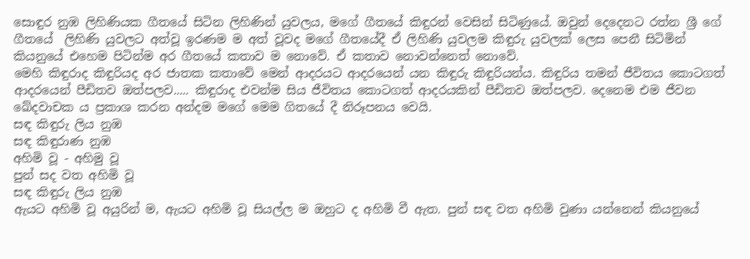සොඳුර නුඹ ලිහිණියක ගීතයේ සිටින ලිහිණින් යුවලය, මගේ ගීතයේ කිඳුරන් වෙසින් සිටිණුයේ. ඔවුන් දෙදෙනට රත්න ශ්‍රී ගේ ගීතයේ  ලිහිණි යුවලට අත්වූ ඉරණම ම අත් වූවද මගේ ගීතයේදී ඒ ලිහිණි යුවලම කිඳුරු යුවලක් ලෙස පෙනී සිටිමින් කියනුයේ එහෙම පිටින්ම අර ගීතයේ කතාව ම නොවේ. ඒ කතාව නොවන්නෙත් නොවේ.
මෙහි කිඳුරාද කිඳුරියද අර ජාතක කතාවේ මෙන් ආදරයට ආදරයෙන් යන කිඳුරු කිඳුරියන්ය. කිඳුරිය තමන් ජීවිතය කොටගත් ආදරයෙන් පීඩිතව ඔත්පලව..... කිඳුරාද එවන්ම සිය ජීවිතය කොටගත් ආදරයකින් පීඩිතව ඔත්පලව. දෙනෙම එම ජීවන ඛේදවාචක ය ප්‍රකාශ කරන අන්දම මගේ මෙම ගිතයේ දී නිරූපනය වෙයි.
සඳ කිඳුරු ලිය නුඹ
සඳ කිඳුරාණ නුඹ
අහිමි වූ - අහිමු වූ
පුන් සද වත අහිමි වූ
සඳ කිඳුරු ලිය නුඹ
ඇයට අහිමි වූ අයුරින් ම, ඇයට අහිමි වූ සියල්ල ම ඔහුට ද අහිමි වී ඇත. පුන් සඳ වත අහිමි වුණා යන්නෙන් කියනුයේ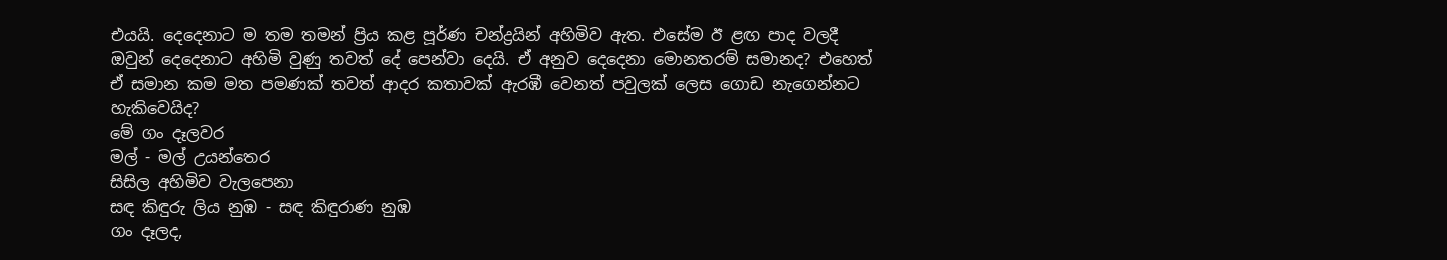එයයි. දෙදෙනාට ම තම තමන් ප්‍රිය කළ පූර්ණ චන්ද්‍රයින් අහිමිව ඇත. එසේම ඊ ළඟ පාද වලදී ඔවුන් දෙදෙනාට අහිමි වුණු තවත් දේ පෙන්වා දෙයි. ඒ අනුව දෙදෙනා මොනතරම් සමානද? එහෙත් ඒ සමාන කම මත පමණක් තවත් ආදර කතාවක් ඇරඹී වෙනත් පවුලක් ලෙස ගොඩ නැගෙන්නට හැකිවෙයිද?
මේ ගං දෑලවර
මල් - මල් උයන්තෙර
සිසිල අහිමිව වැලපෙනා
සඳ කිඳුරු ලිය නුඹ - සඳ කිඳුරාණ නුඹ
ගං දෑලද,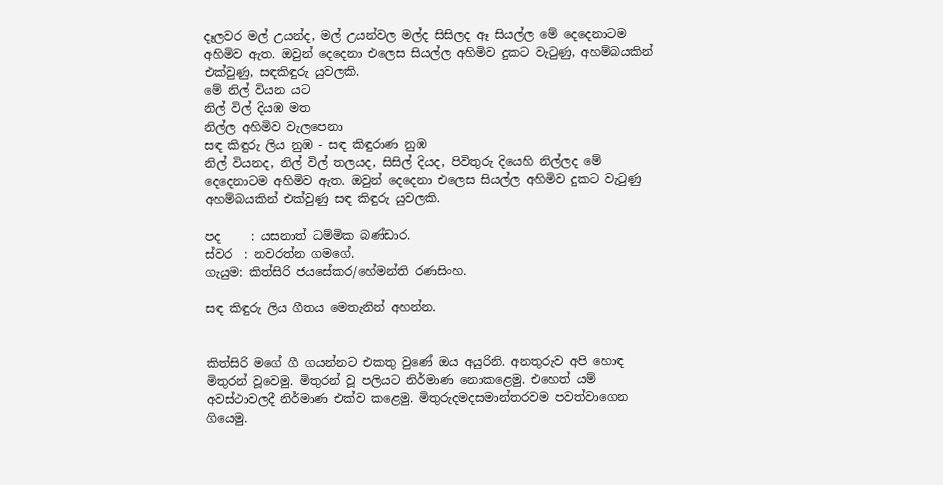දෑලවර මල් උයන්ද, මල් උයන්වල මල්ද සිසිලද ඈ සියල්ල මේ දෙදෙනාටම අහිමිව ඇත. ඔවුන් දෙදෙනා එලෙස සියල්ල අහිමිව දුකට වැටුණු, අහම්බයකින් එක්වුණු, සඳකිඳුරු යුවලකි.
මේ නිල් වියන යට
නිල් විල් දියඹ මත
නිල්ල අහිමිව වැලපෙනා
සඳ කිඳුරු ලිය නුඹ - සඳ කිඳුරාණ නුඹ
නිල් වියනද, නිල් විල් තලයද, සිසිල් දියද, පිවිතුරු දියෙහි නිල්ලද මේ දෙදෙනාටම අහිමිව ඇත. ඔවුන් දෙදෙනා එලෙස සියල්ල අහිමිව දුකට වැටුණු අහම්බයකින් එක්වුණු සඳ කිඳුරු යුවලකි.

පද     : යසනාත් ධම්මික බණ්ඩාර.
ස්වර  : නවරත්න ගමගේ.
ගැයුම: කිත්සිරි ජයසේකර/හේමන්ති රණසිංහ.

සඳ කිඳුරු ලිය ගීතය මෙතැනින් අහන්න.


කිත්සිරි මගේ ගී ගයන්නට එකතු වුණේ ඔය අයුරිනි. අනතුරුව අපි හොඳ මිතුරන් වූවෙමු. මිතුරන් වූ පලියට නිර්මාණ නොකළෙමු. එහෙත් යම් අවස්ථාවලදී නිර්මාණ එක්ව කළෙමු. මිතුරුදමදසමාන්තරවම පවත්වාගෙන ගියෙමු.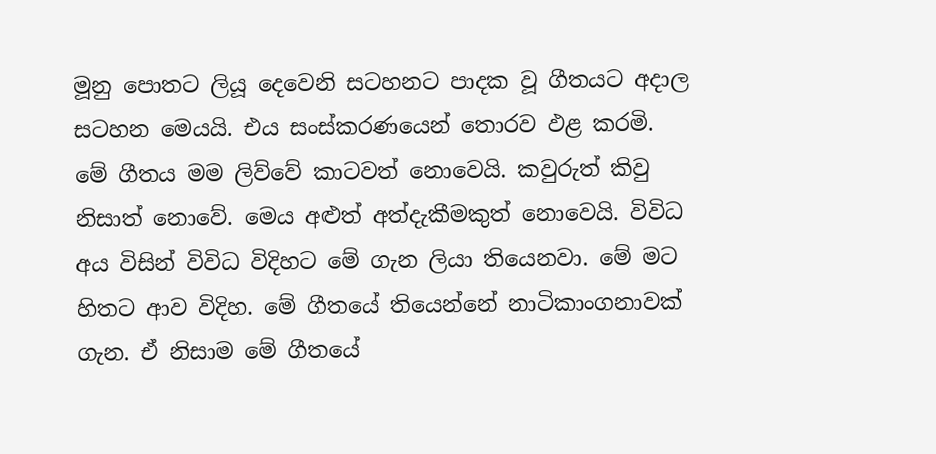මූනු පොතට ලියූ දෙවෙනි සටහනට පාදක වූ ගීතයට අදාල සටහන මෙයයි. එය සංස්කරණයෙන් තොරව ඵළ කරමි.
මේ ගීතය මම ලිව්වේ කාටවත් නොවෙයි. කවුරුත් කිවු නිසාත් නොවේ. මෙය අළුත් අත්දැකීමකුත් නොවෙයි. විවිධ අය විසින් විවිධ විදිහට මේ ගැන ලියා තියෙනවා. මේ මට හිතට ආව විදිහ. මේ ගීතයේ තියෙන්නේ නාටිකාංගනාවක් ගැන. ඒ නිසාම මේ ගීතයේ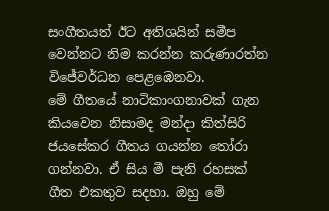සංගීතයත් ඊට අතිශයින් සමීප වෙන්නට නිම කරන්න කරුණාරත්න විජේවර්ධන පෙළඹෙනවා.
මේ ගීතයේ නාටිකාංගනාවක් ගැන කියවෙන නිසාමද මන්දා කිත්සිරි ජයසේකර ගීතය ගයන්න තෝරා ගන්නවා. ඒ සිය මී පැනි රහසක් ගීත එකතුව සදහා. ඔහු මේ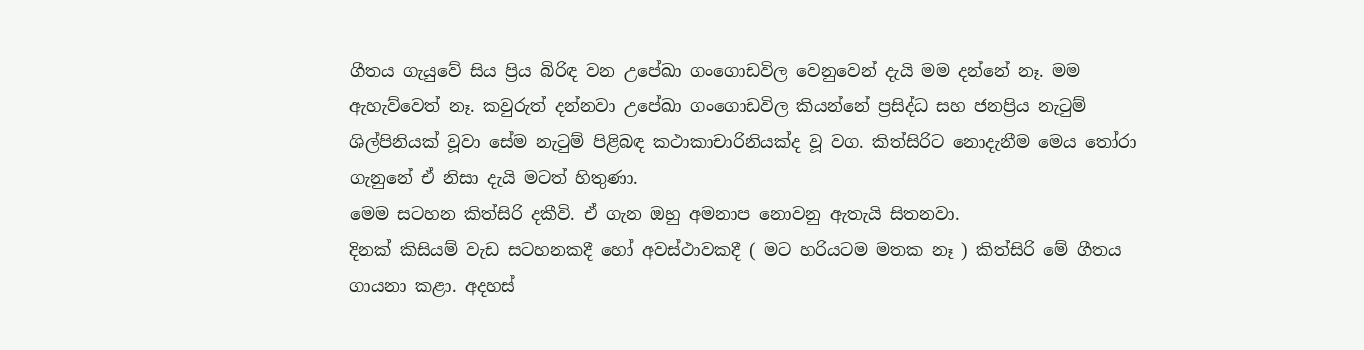ගීතය ගැයුවේ සිය ප්‍රිය බිරිඳ වන උපේඛා ගංගොඩවිල වෙනුවෙන් දැයි මම දන්නේ නෑ. මම ඇහැව්වෙත් නෑ. කවුරුත් දන්නවා උපේඛා ගංගොඩවිල කියන්නේ ප්‍රසිද්ධ සහ ජනප්‍රිය නැටුම් ශිල්පිනියක් වූවා සේම නැටුම් පිළිබඳ කථාකාචාරිනියක්ද වූ වග. කිත්සිරිට නොදැනීම මෙය තෝරා ගැනුනේ ඒ නිසා දැයි මටත් හිතුණා.
මෙම සටහන කිත්සිරි දකීවි. ඒ ගැන ඔහු අමනාප නොවනු ඇතැයි සිතනවා.
දිනක් කිසියම් වැඩ සටහනකදී හෝ අවස්ථාවකදී ( මට හරියටම මතක නෑ ) කිත්සිරි මේ ගීතය ගායනා කළා. අදහස්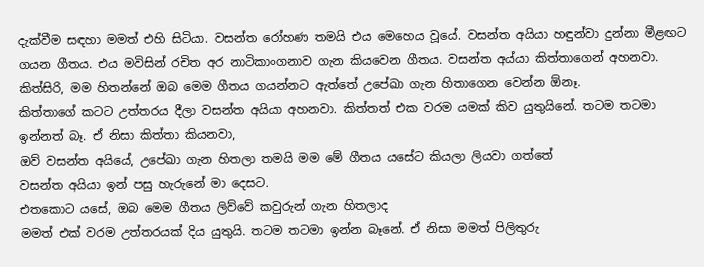දැක්වීම සඳහා මමත් එහි සිටියා. වසන්ත රෝහණ තමයි එය මෙහෙය වූයේ. වසන්ත අයියා හඳුන්වා දුන්නා මීළඟට ගයන ගීතය. එය මවිසින් රචිත අර නාටිකාංගනාව ගැන කියවෙන ගීතය. වසන්ත අය්යා කිත්තාගෙන් අහනවා.
කිත්සිරි, මම හිතන්නේ ඔබ මෙම ගීතය ගයන්නට ඇත්තේ උපේඛා ගැන හිතාගෙන වෙන්න ඕනෑ.
කිත්තාගේ කටට උත්තරය දීලා වසන්ත අයියා අහනවා. කිත්තත් එක වරම යමක් කිව යුතුයිනේ. තටම තටමා ඉන්නත් බෑ. ඒ නිසා කිත්තා කියනවා,
ඔව් වසන්ත අයියේ, උපේඛා ගැන හිතලා තමයි මම මේ ගීතය යසේට කියලා ලියවා ගත්තේ
වසන්ත අයියා ඉන් පසු හැරුනේ මා දෙසට.
එතකොට යසේ, ඔබ මෙම ගීතය ලිව්වේ කවුරුන් ගැන හිතලාද
මමත් එක් වරම උත්තරයක් දිය යුතුයි. තටම තටමා ඉන්න බෑනේ. ඒ නිසා මමත් පිලිතුරු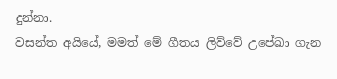දුන්නා.
වසන්ත අයියේ, මමත් මේ ගීතය ලිව්වේ උපේඛා ගැන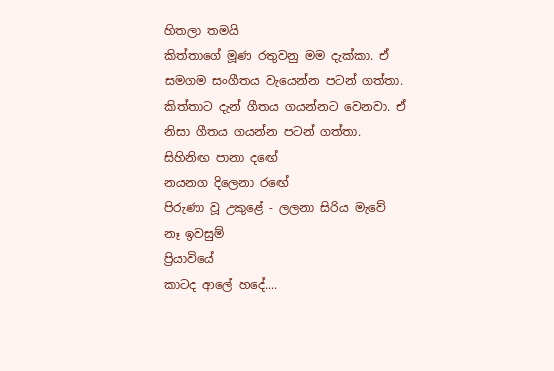හිතලා තමයි
කිත්තාගේ මූණ රතුවනු මම දැක්කා. ඒ සමගම සංගීතය වැයෙන්න පටන් ගත්තා. කිත්තාට දැන් ගීතය ගයන්නට වෙනවා. ඒ නිසා ගීතය ගයන්න පටන් ගත්තා.
සිහිනිඟ පානා දඟේ
නයනග දිලෙනා රඟේ
පිරුණා වූ උකුළේ - ලලනා සිරිය මැවේ
නෑ ඉවසුම්
ප්‍රියාවියේ
කාටද ආලේ හදේ....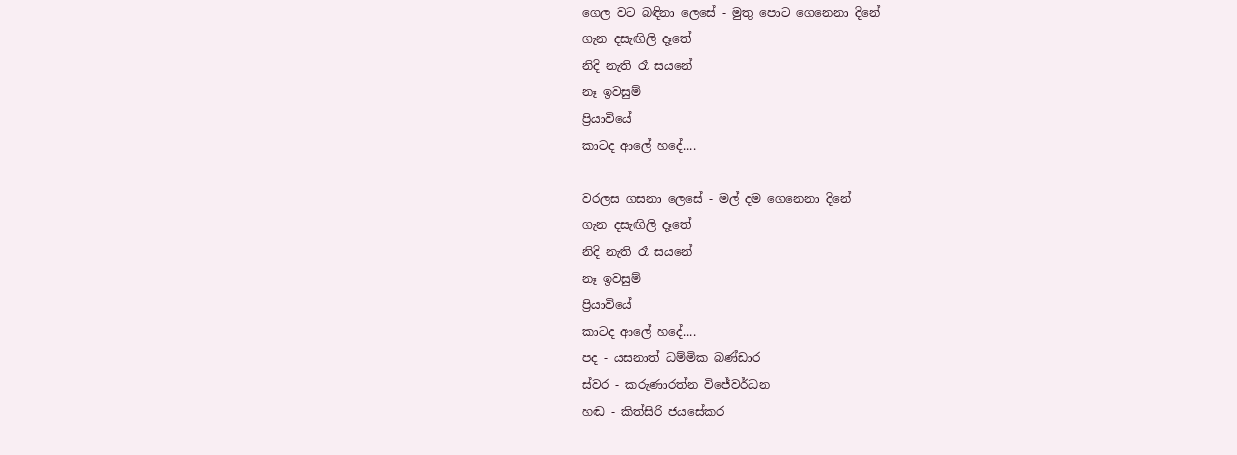ගෙල වට බඳිනා ලෙසේ - මුතු පොට ගෙනෙනා දිනේ
ගැන දසැඟිලි දෑතේ
නිදි නැති රෑ සයනේ
නෑ ඉවසුම්
ප්‍රියාවියේ
කාටද ආලේ හදේ....

වරලස ගසනා ලෙසේ - මල් දම ගෙනෙනා දිනේ
ගැන දසැඟිලි දෑතේ
නිදි නැති රෑ සයනේ
නෑ ඉවසුම්
ප්‍රියාවියේ
කාටද ආලේ හදේ....
පද - යසනාත් ධම්මික බණ්ඩාර
ස්වර - කරුණාරත්න විජේවර්ධන
හඬ - කිත්සිරි ජයසේකර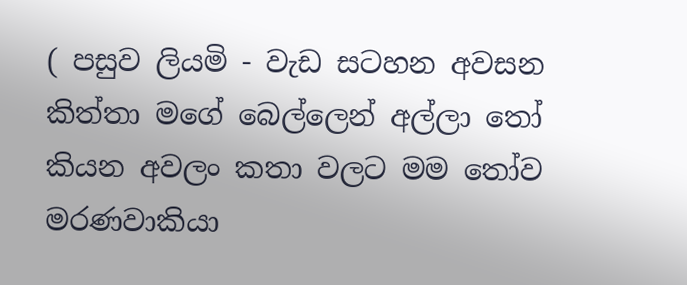( පසුව ලියමි - වැඩ සටහන අවසන කිත්තා මගේ බෙල්ලෙන් අල්ලා තෝ කියන අවලං කතා වලට මම තෝව මරණවාකියා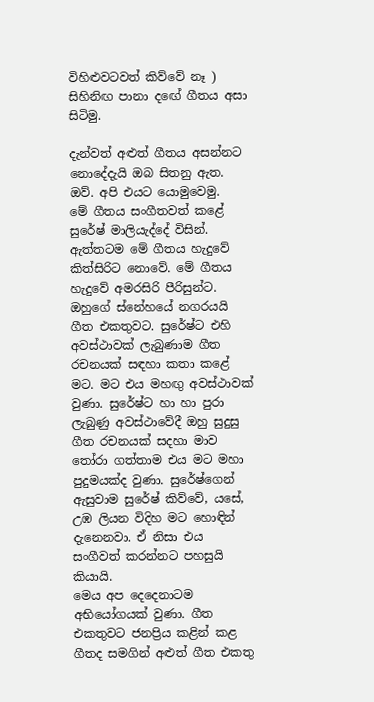විහිළුවටවත් කිව්වේ නෑ )
සිහිනිඟ පානා දඟේ ගීතය අසා සිටිමු.

දැන්වත් අළුත් ගීතය අසන්නට නොදේදැයි ඔබ සිතනු ඇත. ඔව්. අපි එයට යොමුවෙමු.
මේ ගීතය සංගීතවත් කළේ සුරේෂ් මාලියැද්දේ විසින්.
ඇත්තටම මේ ගීතය හැදුවේ කිත්සිරිට නොවේ. මේ ගීතය හැදුවේ අමරසිරි පීරිසුන්ට. ඔහුගේ ස්නේහයේ නගරයයි ගීත එකතුවට. සුරේෂ්ට එහි අවස්ථාවක් ලැබුණාම ගීත රචනයක් සඳහා කතා කළේ මට. මට එය මහඟු අවස්ථාවක් වුණා. සුරේෂ්ට හා හා පුරා ලැබුණු අවස්ථාවේදී ඔහු සුදුසු ගීත රචනයක් සදහා මාව තෝරා ගත්තාම එය මට මහා පුදුමයක්ද වුණා. සුරේෂ්ගෙන් ඇසුවාම සුරේෂ් කිව්වේ, යසේ, උඹ ලියන විදිහ මට හොඳින් දැනෙනවා. ඒ නිසා එය සංගීවත් කරන්නට පහසුයි කියායි.
මෙය අප දෙදෙනාටම අභියෝගයක් වුණා. ගීත එකතුවට ජනප්‍රිය කළින් කළ ගීතද සමගින් අළුත් ගීත එකතු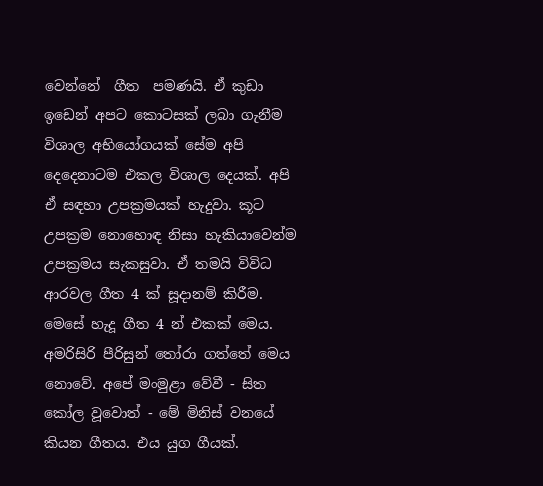වෙන්නේ  ගීත  පමණයි. ඒ කුඩා  ඉඩෙන් අපට කොටසක් ලබා ගැනීම විශාල අභියෝගයක් සේම අපි දෙදෙනාටම එකල විශාල දෙයක්. අපි ඒ සඳහා උපක්‍රමයක් හැදුවා. කූට උපක්‍රම නොහොඳ නිසා හැකියාවෙන්ම උපක්‍රමය සැකසුවා. ඒ තමයි විවිධ ආරවල ගීත 4 ක් සූදානම් කිරීම.
මෙසේ හැදූ ගීත 4 න් එකක් මෙය. අමරිසිරි පීරිසුන් තෝරා ගත්තේ මෙය නොවේ. අපේ මංමුළා වේවී - සිත කෝල වූවොත් - මේ මිනිස් වනයේ කියන ගීතය. එය යුග ගීයක්.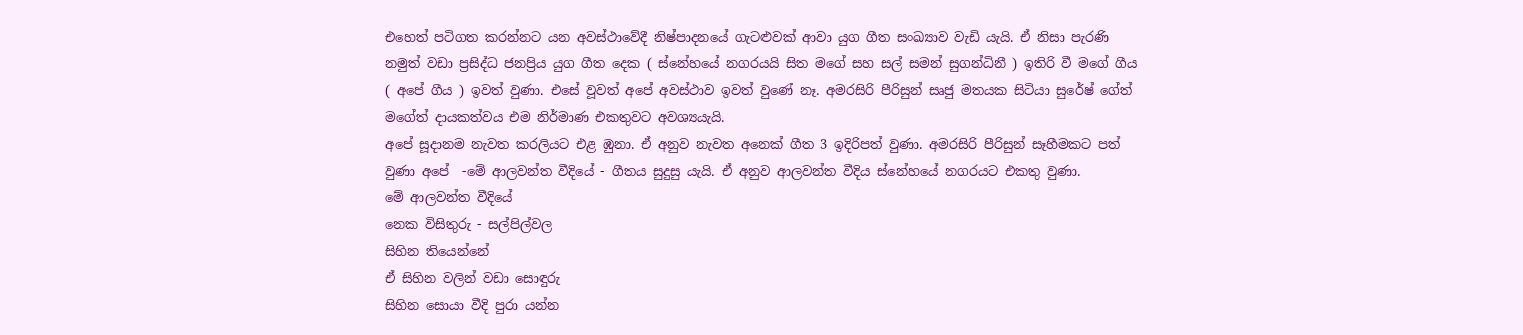එහෙත් පටිගත කරන්නට යන අවස්ථාවේදී නිෂ්පාදනයේ ගැටළුවක් ආවා යුග ගීත සංඛ්‍යාව වැඩි යැයි. ඒ නිසා පැරණි නමුත් වඩා ප්‍රසිද්ධ ජනප්‍රිය යුග ගීත දෙක ( ස්නේහයේ නගරයයි සිත මගේ සහ සල් සමන් සුගන්ධිනී ) ඉතිරි වී මගේ ගීය ( අපේ ගීය ) ඉවත් වුණා. එසේ වූවත් අපේ අවස්ථාව ඉවත් වුණේ නෑ. අමරසිරි පීරිසුන් සෘජු මතයක සිටියා සුරේෂ් ගේත් මගේත් දායකත්වය එම නිර්මාණ එකතුවට අවශ්‍යයැයි.
අපේ සූදානම නැවත කරලියට එළ ඹුනා. ඒ අනුව නැවත අනෙක් ගීත 3 ඉදිරිපත් වුණා. අමරසිරි පීරිසුන් සෑහීමකට පත් වුණා අපේ  -මේ ආලවන්ත වීදියේ - ගීතය සුදුසු යැයි. ඒ අනුව ආලවන්ත වීදිය ස්නේහයේ නගරයට එකතු වුණා.
මේ ආලවන්ත වීදියේ
නෙක විසිතුරු - සල්පිල්වල
සිහින තියෙන්නේ
ඒ සිහින වලින් වඩා සොඳුරු
සිහින සොයා වීදි පුරා යන්න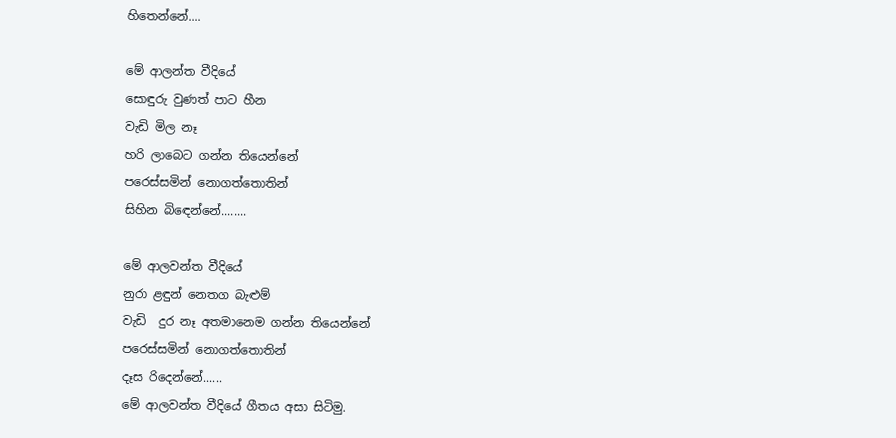හිතෙන්නේ....

මේ ආලන්ත වීදියේ
සොඳුරු වුණත් පාට හීන
වැඩි මිල නෑ
හරි ලාබෙට ගන්න තියෙන්නේ
පරෙස්සමින් නොගත්තොතින්
සිහින බිඳෙන්නේ........

මේ ආලවන්ත වීදියේ
නුරා ළඳුන් නෙතග බැළුම්
වැඩි  දුර නෑ අතමානෙම ගන්න තියෙන්නේ
පරෙස්සමින් නොගත්තොතින්
දෑස රිදෙන්නේ......
මේ ආලවන්ත වීදියේ ගීතය අසා සිටිමු.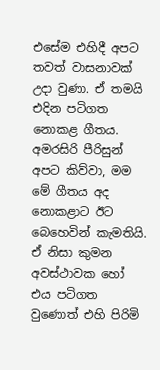එසේම එහිදී අපට තවත් වාසනාවක් උදා වුණා. ඒ තමයි එදින පටිගත නොකළ ගීතය. අමරසිරි පීරිසුන් අපට කිව්වා, මම මේ ගීතය අද නොකළාට ඊට බෙහෙවින් කැමතියි. ඒ නිසා කුමන අවස්ථාවක හෝ එය පටිගත වුණොත් එහි පිරිමි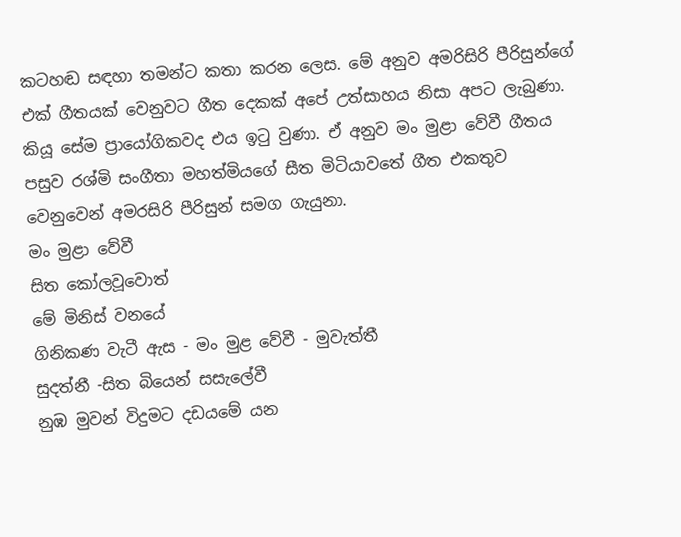කටහඬ සඳහා තමන්ට කතා කරන ලෙස. මේ අනුව අමරිසිරි පීරිසුන්ගේ එක් ගීතයක් වෙනුවට ගීත දෙකක් අපේ උත්සාහය නිසා අපට ලැබුණා. කියූ සේම ප්‍රායෝගිකවද එය ඉටු වුණා. ඒ අනුව මං මුළා වේවී ගීතය පසුව රශ්මි සංගීතා මහත්මියගේ සීත මිටියාවතේ ගීත එකතුව වෙනුවෙන් අමරසිරි පීරිසුන් සමග ගැයුනා.
මං මුළා වේවී
සිත කෝලවූවොත්
මේ මිනිස් වනයේ
ගිනිකණ වැටී ඇස - මං මුළ වේවී - මුවැත්තී
සුදත්නී -සිත බියෙන් සසැලේවී
නුඹ මුවන් විදුමට දඩයමේ යන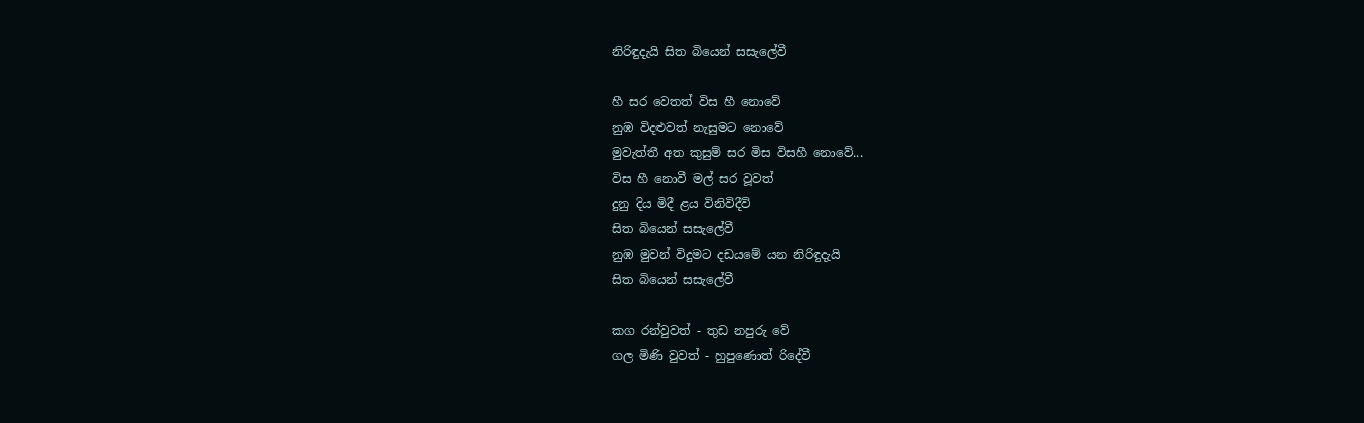නිරිඳුදැයි සිත බියෙන් සසැලේවී

හී සර වෙතත් විස හී නොවේ
නුඹ විදළුවත් නැසුමට නොවේ
මුවැත්තී අත කුසුම් සර මිස විසහී නොවේ...
විස හී නොවී මල් සර වූවත්
දුනු දිය මිදී ළය විනිවිදීවි
සිත බියෙන් සසැලේවී
නුඹ මුවන් විදුමට දඩයමේ යන නිරිඳුදැයි
සිත බියෙන් සසැලේවී

කග රන්වුවත් - තුඩ නපුරු වේ
ගල මිණි වුවත් - හුපුණොත් රිදේවී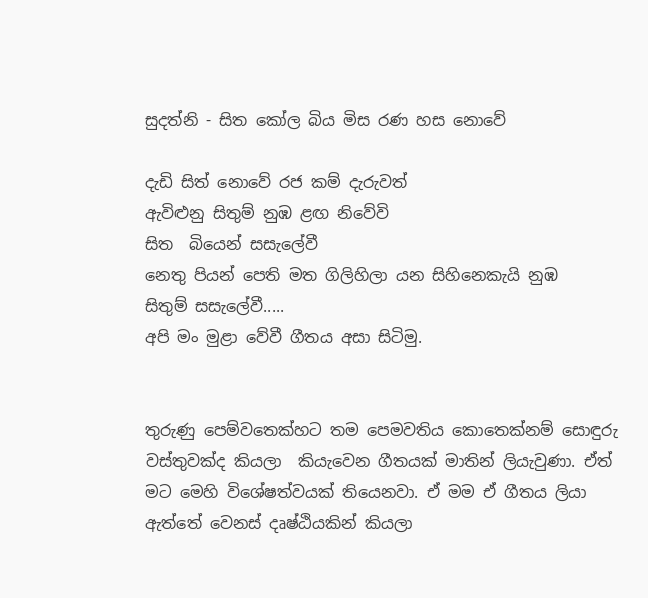සුදත්නි - සිත කෝල බිය මිස රණ හස නොවේ

දැඩි සිත් නොවේ රජ කම් දැරුවත්
ඇවිළුනු සිතුම් නුඹ ළඟ නිවේවි
සිත  බියෙන් සසැලේවී
නෙතු පියන් පෙති මත ගිලිහිලා යන සිහිනෙකැයි නුඹ
සිතුම් සසැලේවී.....
අපි මං මුළා වේවී ගීතය අසා සිටිමු.


තුරුණු පෙම්වතෙක්හට තම පෙමවතිය කොතෙක්නම් සොඳුරු වස්තුවක්ද කියලා  කියැවෙන ගීතයක් මාතින් ලියැවුණා. ඒත් මට මෙහි විශේෂත්වයක් තියෙනවා. ඒ මම ඒ ගීතය ලියා ඇත්තේ වෙනස් දෘෂ්ඨියකින් කියලා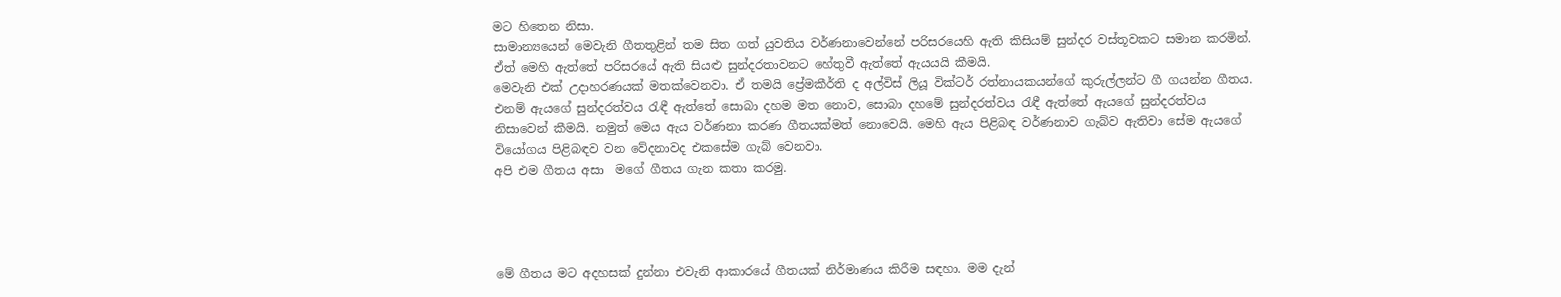මට හිතෙන නිසා.
සාමාන්‍යයෙන් මෙවැනි ගීතතුළින් තම සිත ගත් යුවතිය වර්ණනාවෙන්නේ පරිසරයෙහි ඇති කිසියම් සුන්දර වස්තූවකට සමාන කරමින්. ඒත් මෙහි ඇත්තේ පරිසරයේ ඇති සියළු සුන්දරතාවනට හේතුවී ඇත්තේ ඇයයයි කීමයි.
මෙවැනි එක් උදාහරණයක් මතක්වෙනවා. ඒ තමයි ප්‍රේමකීර්ති ද අල්විස් ලියූ වික්ටර් රත්නායකයන්ගේ කුරුල්ලන්ට ගී ගයන්න ගීතය. එනම් ඇයගේ සුන්දරත්වය රැඳී ඇත්තේ සොබා දහම මත නොව, සොබා දහමේ සුන්දරත්වය රැඳී ඇත්තේ ඇයගේ සුන්දරත්වය  නිසාවෙන් කීමයි. නමුත් මෙය ඇය වර්ණනා කරණ ගීතයක්මත් නොවෙයි. මෙහි ඇය පිළිබඳ වර්ණනාව ගැබ්ව ඇතිවා සේම ඇයගේ වියෝගය පිළිබඳව වන වේදනාවද එකසේම ගැබ් වෙනවා.
අපි එම ගීතය අසා  මගේ ගීතය ගැන කතා කරමු.




මේ ගීතය මට අදහසක් දුන්නා එවැනි ආකාරයේ ගීතයක් නිර්මාණය කිරීම සඳහා. මම දැන්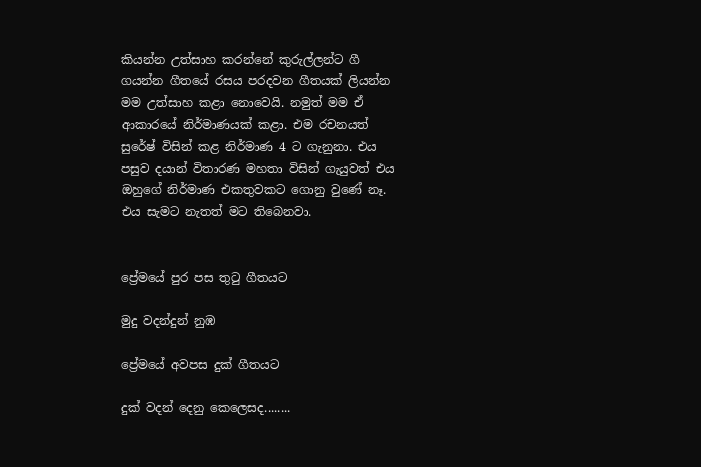කියන්න උත්සාහ කරන්නේ කුරුල්ලන්ට ගී ගයන්න ගීතයේ රසය පරදවන ගීතයක් ලියන්න මම උත්සාහ කළා නොවෙයි. නමුත් මම ඒ ආකාරයේ නිර්මාණයක් කළා. එම රචනයත් සුරේෂ් විසින් කළ නිර්මාණ 4 ට ගැනුනා. එය පසුව දයාන් විතාරණ මහතා විසින් ගැයුවත් එය ඔහුගේ නිර්මාණ එකතුවකට ගොනු වුණේ නෑ. එය සැමට නැතත් මට තිබෙනවා.


ප්‍රේමයේ පුර පස තුටු ගීතයට

මුදු වදන්දුන් නුඹ

ප්‍රේමයේ අවපස දුක් ගීතයට

දුක් වදන් දෙනු කෙලෙසද........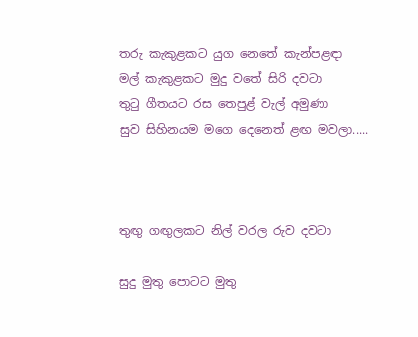තරු කැකුළකට යුග නෙතේ කැන්පළඳා
මල් කැකුළකට මුදු වතේ සිරි දවටා
තුටු ගීතයට රස තෙපුළ් වැල් අමුණා
සුව සිහිනයම මගෙ දෙනෙත් ළඟ මවලා.....



තුඟු ගඟුලකට නිල් වරල රුව දවටා

සුදු මුතු පොටට මුතු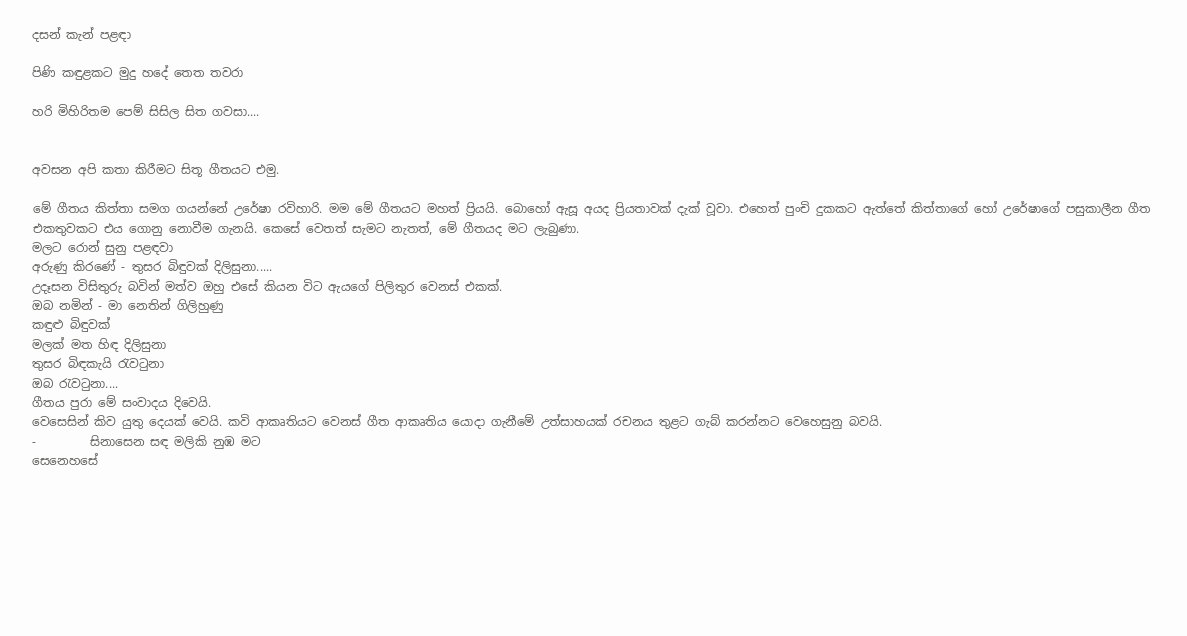දසන් කැන් පළඳා

පිණි කඳුළකට මුදු හදේ තෙත තවරා

හරි මිහිරිතම පෙම් සිසිල සිත ගවසා....


අවසන අපි කතා කිරීමට සිතූ ගීතයට එමු.

මේ ගීතය කිත්තා සමග ගයන්නේ උරේෂා රවිහාරි. මම මේ ගීතයට මහත් ප්‍රියයි. බොහෝ ඇසූ අයද ප්‍රියතාවක් දැක් වූවා. එහෙත් පුංචි දුකකට ඇත්තේ කිත්තාගේ හෝ උරේෂාගේ පසුකාලීන ගීත එකතුවකට එය ගොනු නොවීම ගැනයි. කෙසේ වෙතත් සැමට නැතත්, මේ ගීතයද මට ලැබුණා.
මලට රොන් සුනු පළඳවා
අරුණු කිරණේ - තුසර බිඳුවක් දිලිසුනා.....
උදෑසන විසිතුරු බවින් මත්ව ඔහු එසේ කියන විට ඇයගේ පිලිතුර වෙනස් එකක්.
ඔබ නමින් - මා නෙතින් ගිලිහුණු
කඳුළු බිඳුවක්
මලක් මත හිඳ දිලිසුනා
තුසර බිඳකැයි රැවටුනා
ඔබ රැවටුනා....
ගීතය පුරා මේ සංවාදය දිවෙයි.
වෙසෙසින් කිව යුතු දෙයක් වෙයි. කවි ආකෘතියට වෙනස් ගීත ආකෘතිය යොදා ගැනීමේ උත්සාහයක් රචනය තුළට ගැබ් කරන්නට වෙහෙසුනු බවයි.
-         සිනාසෙන සඳ මලිකි නුඹ මට
සෙනෙහසේ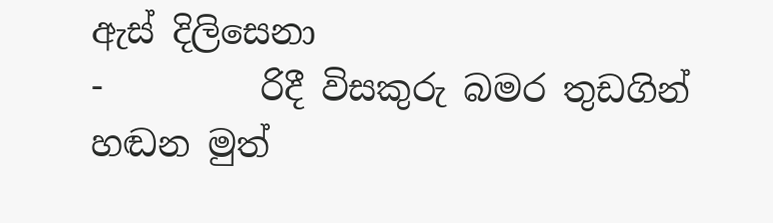ඇස් දිලිසෙනා
-         රිදී විසකුරු බමර තුඩගින්
හඬන මුත්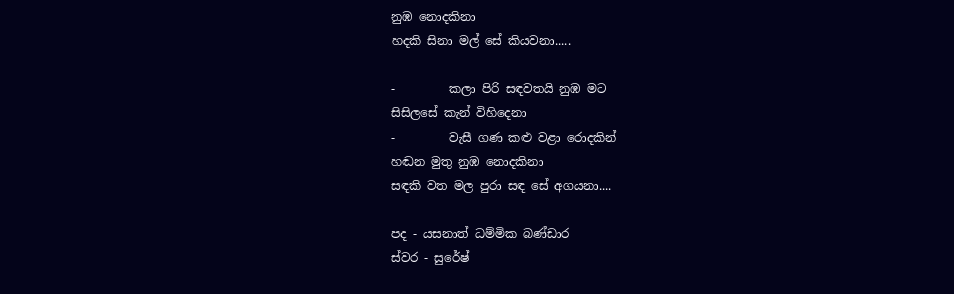නුඹ නොදකිනා
හදකි සිනා මල් සේ කියවනා.....

-         කලා පිරි සඳවතයි නුඹ මට
සිසිලසේ කැන් විහිදෙනා
-         වැසී ගණ කළු වළා රොදකින්
හඬන මුතු නුඹ නොදකිනා
සඳකි වත මල පුරා සඳ සේ අගයනා....

පද - යසනාත් ධම්මික බණ්ඩාර
ස්වර - සුරේෂ්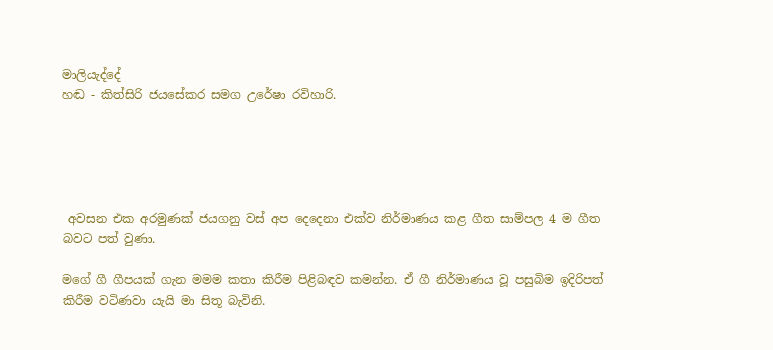මාලියැද්දේ
හඬ - කිත්සිරි ජයසේකර සමග උරේෂා රවිහාරි.





 අවසන එක අරමුණක් ජයගනු වස් අප දෙදෙනා එක්ව නිර්මාණය කළ ගීත සාම්පල 4 ම ගීත බවට පත් වුණා.

මගේ ගී ගීපයක් ගැන මමම කතා කිරීම පිළිබඳව කමන්න. ඒ ගී නිර්මාණය වූ පසුබිම ඉදිරිපත් කිරීම වටිණවා යැයි මා සිතූ බැවිනි.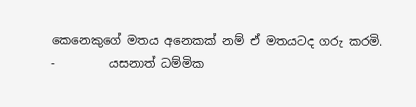කෙනෙකුගේ මතය අනෙකක් නම් ඒ මතයටද ගරු කරමි.
-         යසනාත් ධම්මික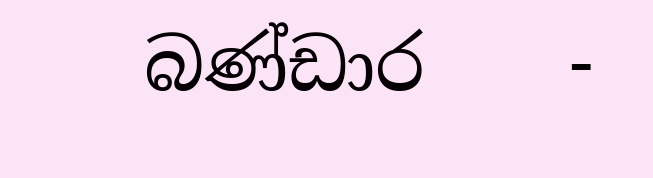බණ්ඩාර    -